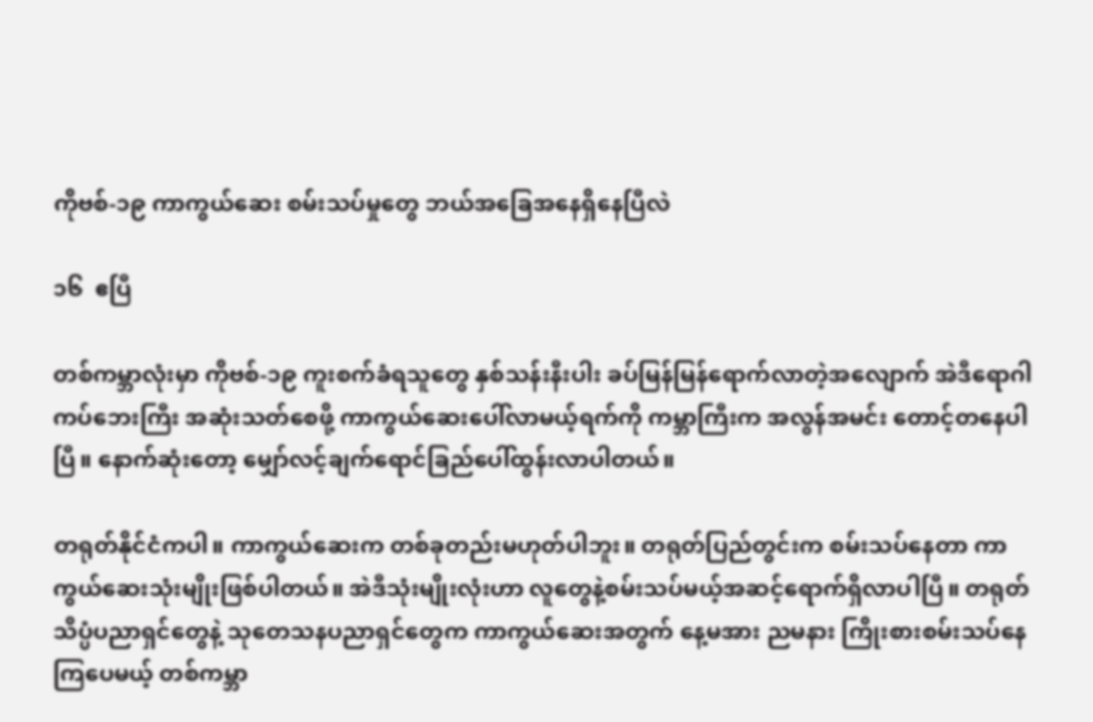ကိုဗစ်-၁၉ ကာကွယ်ဆေး စမ်းသပ်မှုတွေ ဘယ်အခြေအနေရှိနေပြီလဲ

၁၆  ဧပြီ

တစ်ကမ္ဘာလုံးမှာ ကိုဗစ်-၁၉ ကူးစက်ခံရသူတွေ နှစ်သန်းနီးပါး ခပ်မြန်မြန်ရောက်လာတဲ့အလျောက် အဲဒီရောဂါကပ်ဘေးကြီး အဆုံးသတ်စေဖို့ ကာကွယ်ဆေးပေါ်လာမယ့်ရက်ကို ကမ္ဘာကြီးက အလွန်အမင်း တောင့်တနေပါပြီ။ နောက်ဆုံးတော့ မျှော်လင့်ချက်ရောင်ခြည်ပေါ်ထွန်းလာပါတယ်။

တရုတ်နိုင်ငံကပါ။ ကာကွယ်ဆေးက တစ်ခုတည်းမဟုတ်ပါဘူး။ တရုတ်ပြည်တွင်းက စမ်းသပ်နေတာ ကာကွယ်ဆေးသုံးမျိုးဖြစ်ပါတယ်။ အဲဒီသုံးမျိုးလုံးဟာ လူတွေနဲ့စမ်းသပ်မယ့်အဆင့်ရောက်ရှိလာပါပြီ။ တရုတ်သိပ္ပံပညာရှင်တွေနဲ့ သုတေသနပညာရှင်တွေက ကာကွယ်ဆေးအတွက် နေ့မအား ညမနား ကြိုးစားစမ်းသပ်နေကြပေမယ့် တစ်ကမ္ဘာ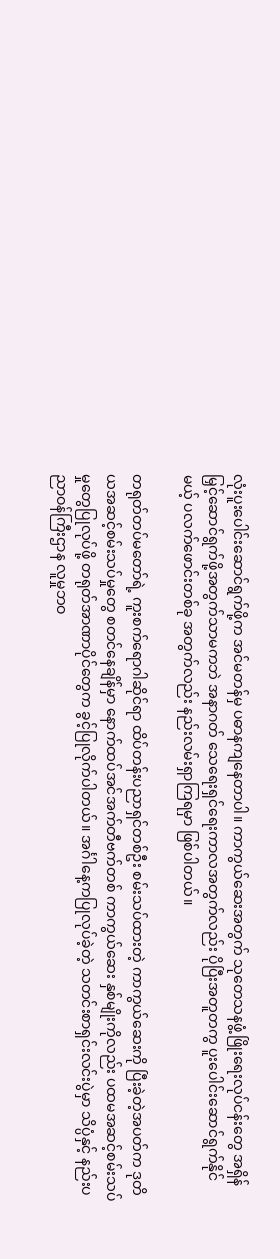လုံးပူးပေါင်းဆောင်ရွက်ဖို့က အင်မတန်မှ ပဓာနကျနေတာပါ။ ကာကွယ်ဆေးအတွက် သုတေသနဖွံ့ဖြိုးရေးလုပ်ငန်းတွေ အရှိန်မြှင့်ဆောင်ရွက်ဖို့အတွက်သာမကဘဲ အနာဂတ် သေရေးရှင်ရေးကာလအတွက်လည်း ပိုပြီးအတူတကွ ပူးပေါင်းဆောင်ရွက်နိုင်မယ့် ပလက်ဖောင်းတစ်ခု အတွက်လည်း နည်းလမ်းရှာကြရမှာ ဖြစ်ပါတယ်။

တရုတ်တပ်မတော်ရဲ့ ကူးစက်ရောဂါဆိုင်ရာ ထိပ်တန်းပညာရှင်တစ်ဦး စမ်းသပ်ထားတဲ့ ကာကွယ်ဆေးကို ပြီးခဲ့တဲ့အပတ်က ဒုတိယအဆင့်စမ်းသပ်မှုတွေ စတင်နေချိန်မှာ နောက်ထပ်အင်အက်တီဗက်တစ် ကာကွယ်ဆေး နှစ်မျိုးကိုလည်း ပထမအဆင့်စမ်းသပ်မှုတွေပြုလုပ်ဖို့ တရုတ်အာဏာပိုင်တွေက ခွင့်ပြုလိုက်ပါတယ်။ အင်္ဂါနေ့ကပြုလုပ်ခဲ့တဲ့ သတင်းစာရှင်းလင်းပွဲမှာ သိပ္ပံနှင့် နည်းပညာဝန်ကြီးဌာန လူမှုဘဝ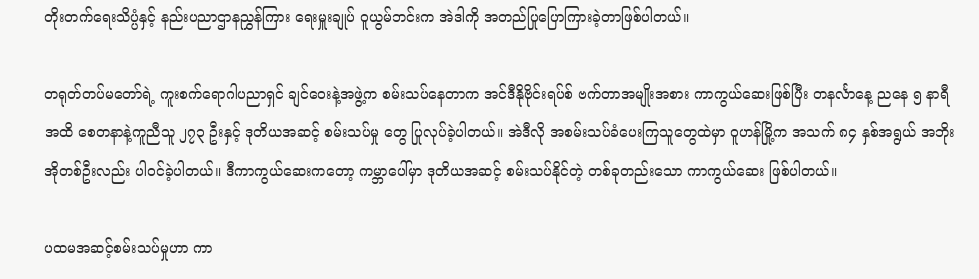တိုးတက်ရေးသိပ္ပံနှင့် နည်းပညာဌာနညွှန်ကြား ရေးမှူးချုပ် ဝူယွမ်ဘင်းက အဲဒါကို အတည်ပြုပြောကြားခဲ့တာဖြစ်ပါတယ်။

တရုတ်တပ်မတော်ရဲ့ ကူးစက်ရောဂါပညာရှင် ချင်ဝေးနဲ့အဖွဲ့က စမ်းသပ်နေတာက အင်ဒီနိုဗိုင်းရပ်စ် ဗက်တာအမျိုးအစား ကာကွယ်ဆေးဖြစ်ပြီး တနင်္လာနေ့ ညနေ ၅ နာရီအထိ စေတနာနဲ့ကူညီသူ ၂၇၃ ဦးနှင့် ဒုတိယအဆင့် စမ်းသပ်မှု တွေ ပြုလုပ်ခဲ့ပါတယ်။ အဲဒီလို အစမ်းသပ်ခံပေးကြသူတွေထဲမှာ ဝူဟန်မြို့က အသက် ၈၄ နှစ်အရွယ် အဘိုးအိုတစ်ဦးလည်း ပါဝင်ခဲ့ပါတယ်။ ဒီကာကွယ်ဆေးကတော့ ကမ္ဘာပေါ်မှာ ဒုတိယအဆင့် စမ်းသပ်နိုင်တဲ့ တစ်ခုတည်းသော ကာကွယ်ဆေး ဖြစ်ပါတယ်။

ပထမအဆင့်စမ်းသပ်မှုဟာ ကာ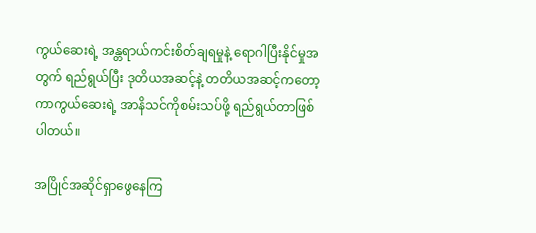ကွယ်ဆေးရဲ့ အန္တရာယ်ကင်းစိတ်ချရမှုနဲ့ ရောဂါပြီးနိုင်မှုအတွက် ရည်ရွယ်ပြီး ဒုတိယအဆင့်နဲ့ တတိယအဆင့်ကတော့ ကာကွယ်ဆေးရဲ့ အာနိသင်ကိုစမ်းသပ်ဖို့ ရည်ရွယ်တာဖြစ်ပါတယ်။

အပြိုင်အဆိုင်ရှာဖွေနေကြ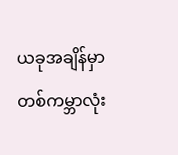ယခုအချိန်မှာ တစ်ကမ္ဘာလုံး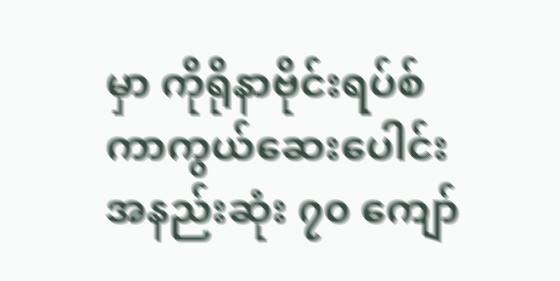မှာ ကိုရိုနာဗိုင်းရပ်စ်ကာကွယ်ဆေးပေါင်း အနည်းဆုံး ၇၀ ကျော်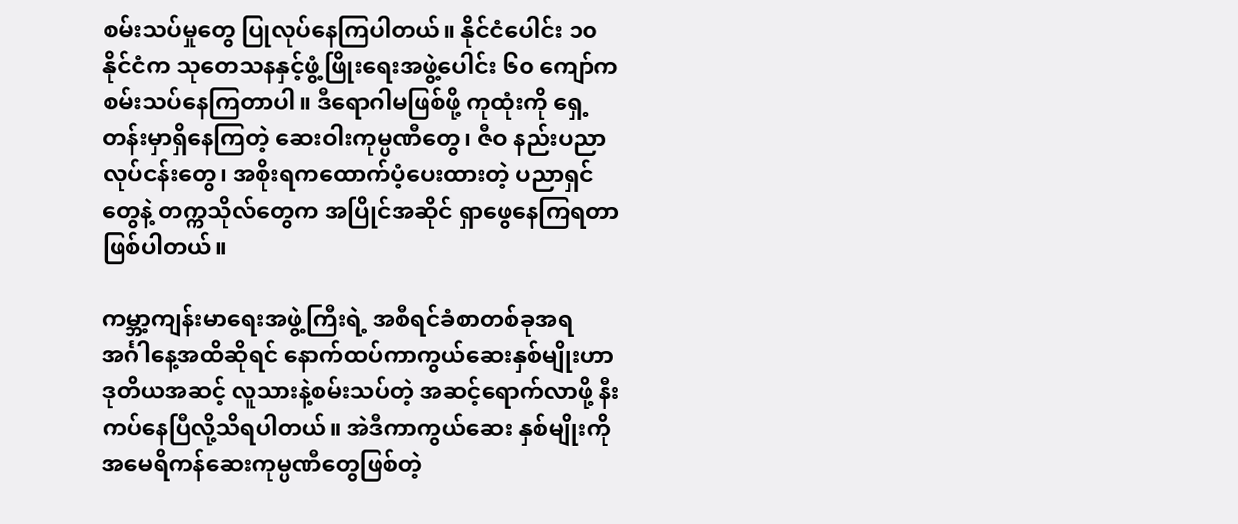စမ်းသပ်မှုတွေ ပြုလုပ်နေကြပါတယ်။ နိုင်ငံပေါင်း ၁၀ နိုင်ငံက သုတေသနနှင့်ဖွံ့ဖြိုးရေးအဖွဲ့ပေါင်း ၆၀ ကျော်က စမ်းသပ်နေကြတာပါ။ ဒီရောဂါမဖြစ်ဖို့ ကုထုံးကို ရှေ့တန်းမှာရှိနေကြတဲ့ ဆေးဝါးကုမ္ပဏီတွေ၊ ဇီဝ နည်းပညာလုပ်ငန်းတွေ၊ အစိုးရကထောက်ပံ့ပေးထားတဲ့ ပညာရှင်တွေနဲ့ တက္ကသိုလ်တွေက အပြိုင်အဆိုင် ရှာဖွေနေကြရတာ ဖြစ်ပါတယ်။

ကမ္ဘာ့ကျန်းမာရေးအဖွဲ့ကြီးရဲ့ အစီရင်ခံစာတစ်ခုအရ အင်္ဂါနေ့အထိဆိုရင် နောက်ထပ်ကာကွယ်ဆေးနှစ်မျိုးဟာ ဒုတိယအဆင့် လူသားနဲ့စမ်းသပ်တဲ့ အဆင့်ရောက်လာဖို့ နီးကပ်နေပြီလို့သိရပါတယ်။ အဲဒီကာကွယ်ဆေး နှစ်မျိုးကို အမေရိကန်ဆေးကုမ္ပဏီတွေဖြစ်တဲ့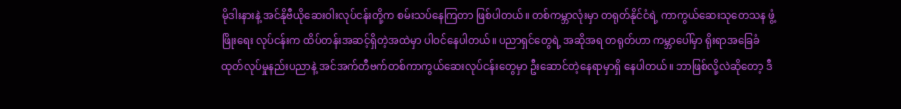မိုဒါးနားနဲ့ အင်နိုဗီယိုဆေးဝါးလုပ်ငန်းတို့က စမ်းသပ်နေကြတာ ဖြစ်ပါတယ်။ တစ်ကမ္ဘာလုံးမှာ တရုတ်နိုင်ငံရဲ့ ကာကွယ်ဆေးသုတေသန ဖွံ့ဖြိုးရေး လုပ်ငန်းက ထိပ်တန်းအဆင့်ရှိတဲ့အထဲမှာ ပါဝင်နေပါတယ်။ ပညာရှင်တွေရဲ့ အဆိုအရ တရုတ်ဟာ ကမ္ဘာပေါ်မှာ ရိုးရာအခြေခံ ထုတ်လုပ်မှုနည်းပညာနဲ့ အင်အက်တီဗက်တစ်ကာကွယ်ဆေးလုပ်ငန်းတွေမှာ ဦးဆောင်တဲ့နေရာမှာရှိ နေပါတယ်။ ဘာဖြစ်လို့လဲဆိုတော့ ဒီ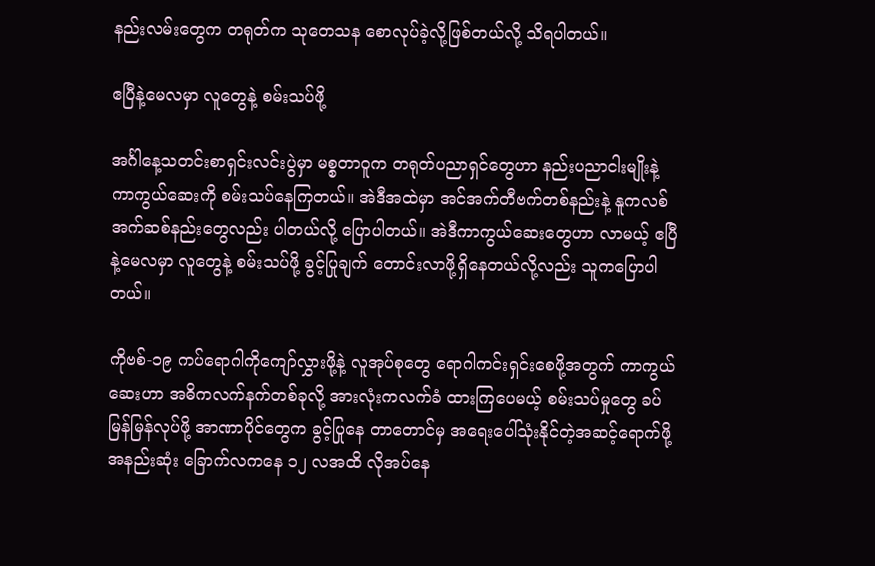နည်းလမ်းတွေက တရုတ်က သုတေသန စောလုပ်ခဲ့လို့ဖြစ်တယ်လို့ သိရပါတယ်။

ဧပြီနဲ့မေလမှာ လူတွေနဲ့ စမ်းသပ်ဖို့

အင်္ဂါနေ့သတင်းစာရှင်းလင်းပွဲမှာ မစ္စတာဝူက တရုတ်ပညာရှင်တွေဟာ နည်းပညာငါးမျိုးနဲ့ ကာကွယ်ဆေးကို စမ်းသပ်နေကြတယ်။ အဲဒီအထဲမှာ အင်အက်တီဗက်တစ်နည်းနဲ့ နူကလစ်အက်ဆစ်နည်းတွေလည်း ပါတယ်လို့ ပြောပါတယ်။ အဲဒီကာကွယ်ဆေးတွေဟာ လာမယ့် ဧပြီနဲ့မေလမှာ လူတွေနဲ့ စမ်းသပ်ဖို့ ခွင့်ပြုချက် တောင်းလာဖို့ရှိနေတယ်လို့လည်း သူကပြောပါတယ်။

ကိုဗစ်-၁၉ ကပ်ရောဂါကိုကျော်လွှားဖို့နဲ့ လူအုပ်စုတွေ ရောဂါကင်းရှင်းစေဖို့အတွက် ကာကွယ်ဆေးဟာ အဓိကလက်နက်တစ်ခုလို့ အားလုံးကလက်ခံ ထားကြပေမယ့် စမ်းသပ်မှုတွေ ခပ်မြန်မြန်လုပ်ဖို့ အာဏာပိုင်တွေက ခွင့်ပြုနေ တာတောင်မှ အရေးပေါ်သုံးနိုင်တဲ့အဆင့်ရောက်ဖို့ အနည်းဆုံး ခြောက်လကနေ ၁၂ လအထိ လိုအပ်နေ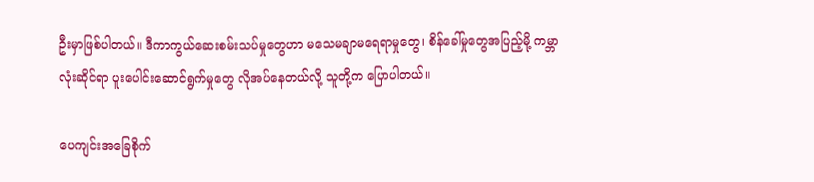ဦးမှာဖြစ်ပါတယ်။ ဒီကာကွယ်ဆေးစမ်းသပ်မှုတွေဟာ မသေမချာမရေရာမှုတွေ၊ စိန်ခေါ်မှုတွေအပြည့်မို့ ကမ္ဘာလုံးဆိုင်ရာ ပူးပေါင်းဆောင်ရွက်မှုတွေ လိုအပ်နေတယ်လို့ သူတို့က ပြောပါတယ်။

ပေကျင်းအခြေစိုက်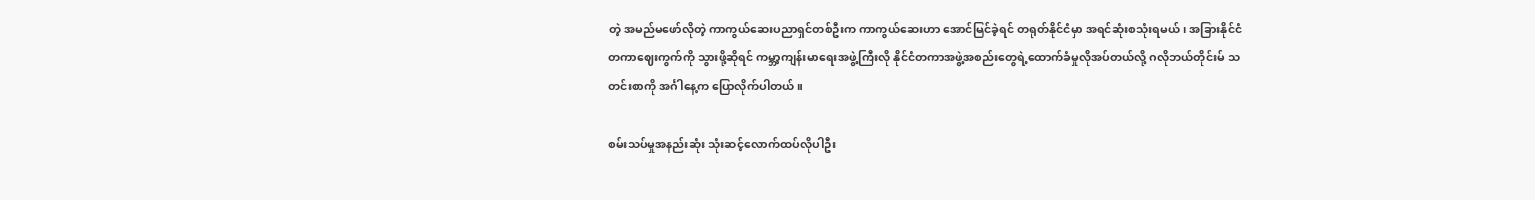တဲ့ အမည်မဖော်လိုတဲ့ ကာကွယ်ဆေးပညာရှင်တစ်ဦးက ကာကွယ်ဆေးဟာ အောင်မြင်ခဲ့ရင် တရုတ်နိုင်ငံမှာ အရင်ဆုံးစသုံးရမယ်၊ အခြားနိုင်ငံတကာဈေးကွက်ကို သွားဖို့ဆိုရင် ကမ္ဘာ့ကျန်းမာရေးအဖွဲ့ကြီးလို နိုင်ငံတကာအဖွဲ့အစည်းတွေရဲ့ထောက်ခံမှုလိုအပ်တယ်လို့ ဂလိုဘယ်တိုင်းမ် သတင်းစာကို အင်္ဂါနေ့က ပြောလိုက်ပါတယ်။

စမ်းသပ်မှုအနည်းဆုံး သုံးဆင့်လောက်ထပ်လိုပါဦး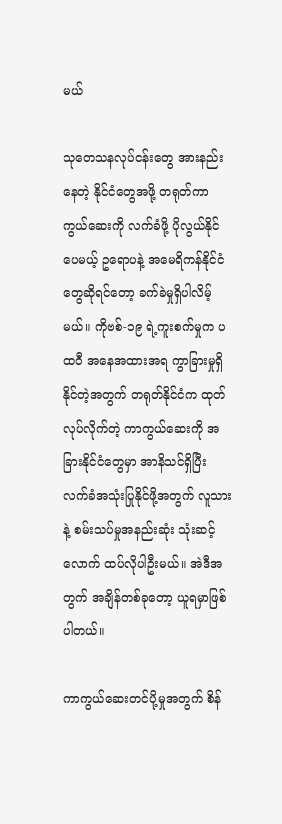မယ်

သုတေသနလုပ်ငန်းတွေ အားနည်းနေတဲ့ နိုင်ငံတွေအဖို့ တရုတ်ကာကွယ်‌ဆေးကို လက်ခံဖို့ ပိုလွယ်နိုင်ပေမယ့် ဥရောပနဲ့ အမေရိကန်နိုင်ငံတွေဆိုရင်တော့ ခက်ခဲမှုရှိပါလိမ့်မယ်။ ကိုဗစ်-၁၉ ရဲ့ကူးစက်မှုက ပထဝီ အနေအထားအရ ကွာခြားမှုရှိနိုင်တဲ့အတွက် တရုတ်နိုင်ငံက ထုတ်လုပ်လိုက်တဲ့ ကာကွယ်ဆေးကို အခြားနိုင်ငံတွေမှာ အာနိသင်ရှိပြီး လက်ခံအသုံးပြုနိုင်ဖို့အတွက် လူသားနဲ့ စမ်းသပ်မှုအနည်းဆုံး သုံးဆင့်လောက် ထပ်လိုပါဦးမယ်။ အဲဒီအတွက် အချိန်တစ်ခုတော့ ယူရမှာဖြစ်ပါတယ်။

ကာကွယ်ဆေးတင်ပို့မှုအတွက် စိန်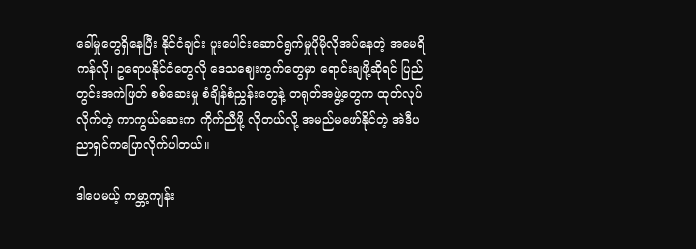ခေါ်မှုတွေရှိနေပြီး နိုင်ငံချင်း ပူးပေါင်းဆောင်ရွက်မှုပိုမိုလိုအပ်နေတဲ့ အမေရိကန်လို၊ ဥရောပနိုင်ငံတွေလို ဒေသဈေးကွက်တွေမှာ ရောင်းချဖို့ဆိုရင် ပြည်တွင်းအကဲဖြတ် စစ်ဆေးမှု စံချိန်စံညွှန်းတွေနဲ့ တရုတ်အဖွဲ့တွေက ထုတ်လုပ်လိုက်တဲ့ ကာကွယ်ဆေးက ကိုက်ညီဖို့ လိုတယ်လို့ အမည်မဖော်နိုင်တဲ့ အဲဒီပညာရှင်ကပြောလိုက်ပါတယ်။

ဒါပေမယ့် ကမ္ဘာ့ကျန်း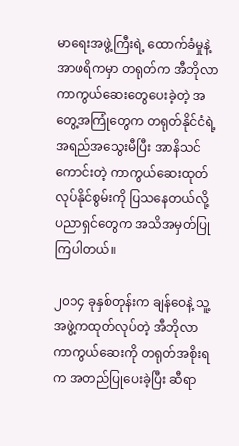မာရေးအဖွဲ့ကြီးရဲ့ ထောက်ခံမှုနဲ့ အာဖရိကမှာ တရုတ်က အီဘိုလာ ကာကွယ်ဆေးတွေပေးခဲ့တဲ့ အတွေ့အကြုံတွေက တရုတ်နိုင်ငံရဲ့ အရည်အသွေးမီပြီး အာနိသင်ကောင်းတဲ့ ကာကွယ်ဆေးထုတ်လုပ်နိုင်စွမ်းကို ပြသနေတယ်လို့ ပညာရှင်တွေက အသိအမှတ်ပြုကြပါတယ်။

၂၀၁၄ ခုနှစ်တုန်းက ချန်ဝေနဲ့ သူ့အဖွဲ့ကထုတ်လုပ်တဲ့ အီဘိုလာကာကွယ်ဆေးကို တရုတ်အစိုးရက အတည်ပြုပေးခဲ့ပြီး ဆီရာ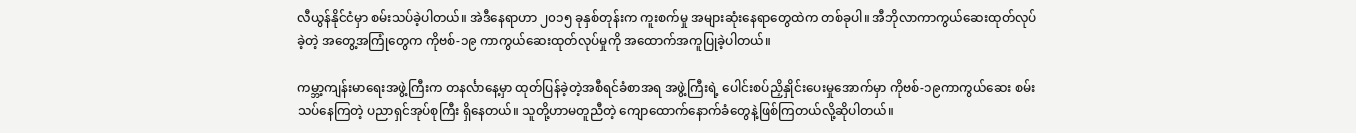လီယွန်နိုင်ငံမှာ စမ်းသပ်ခဲ့ပါတယ်။ အဲဒီနေရာဟာ ၂၀၁၅ ခုနှစ်တုန်းက ကူးစက်မှု အများဆုံးနေရာတွေထဲက တစ်ခုပါ။ အီဘိုလာကာကွယ်ဆေးထုတ်လုပ်ခဲ့တဲ့ အတွေ့အကြုံတွေက ကိုဗစ်-၁၉ ကာကွယ်ဆေးထုတ်လုပ်မှုကို အထောက်အကူပြုခဲ့ပါတယ်။

ကမ္ဘာ့ကျန်းမာရေးအဖွဲ့ကြီးက တနင်္လာနေ့မှာ ထုတ်ပြန်ခဲ့တဲ့အစီရင်ခံစာအရ အဖွဲ့ကြီးရဲ့ ပေါင်းစပ်ညှိနှိုင်းပေးမှုအောက်မှာ ကိုဗစ်-၁၉ကာကွယ်ဆေး စမ်းသပ်နေကြတဲ့ ပညာရှင်အုပ်စုကြီး ရှိနေတယ်။ သူတို့ဟာမတူညီတဲ့ ကျောထောက်နောက်ခံတွေနဲ့ဖြစ်ကြတယ်လို့ဆိုပါတယ်။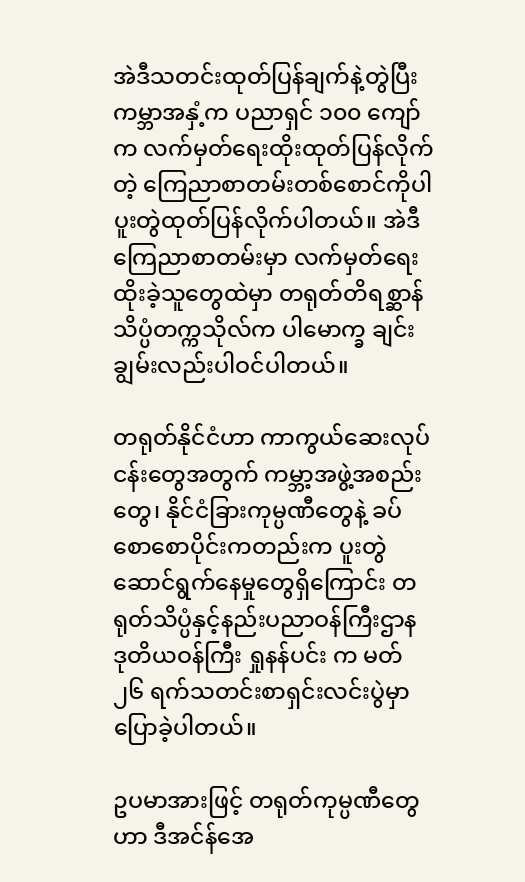အဲဒီသတင်းထုတ်ပြန်ချက်နဲ့တွဲပြီး ကမ္ဘာအနှံ့က ပညာရှင် ၁၀၀ ကျော်က လက်မှတ်ရေးထိုးထုတ်ပြန်လိုက်တဲ့ ကြေညာစာတမ်းတစ်စောင်ကိုပါ ပူးတွဲထုတ်ပြန်လိုက်ပါတယ်။ အဲဒီကြေညာစာတမ်းမှာ လက်မှတ်ရေးထိုးခဲ့သူတွေထဲမှာ တရုတ်တိရစ္ဆာန်သိပ္ပံတက္ကသိုလ်က ပါမောက္ခ ချင်းချွမ်းလည်းပါဝင်ပါတယ်။

တရုတ်နိုင်ငံဟာ ကာကွယ်ဆေးလုပ်ငန်းတွေအတွက် ကမ္ဘာ့အဖွဲ့အစည်းတွေ၊ နိုင်ငံခြားကုမ္ပဏီတွေနဲ့ ခပ်စောစောပိုင်းကတည်းက ပူးတွဲဆောင်ရွက်နေမှုတွေရှိကြောင်း တရုတ်သိပ္ပံနှင့်နည်းပညာဝန်ကြီးဌာန ဒုတိယဝန်ကြီး ရှုနန်ပင်း က မတ် ၂၆ ရက်သတင်းစာရှင်းလင်းပွဲမှာ ပြောခဲ့ပါတယ်။

ဥပမာအားဖြင့် တရုတ်ကုမ္ပဏီတွေဟာ ဒီအင်န်အေ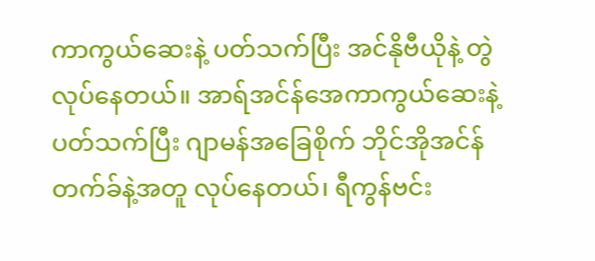ကာကွယ်ဆေးနဲ့ ပတ်သက်ပြီး အင်နိုဗီယိုနဲ့ တွဲလုပ်နေတယ်။ အာရ်အင်န်အေကာကွယ်ဆေးနဲ့ပတ်သက်ပြီး ဂျာမန်အခြေစိုက် ဘိုင်အိုအင်န်တက်ခ်နဲ့အတူ လုပ်နေတယ်၊ ရီကွန်ဗင်း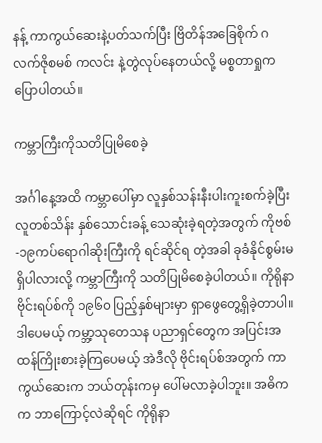နန့် ကာကွယ်ဆေးနဲ့ပတ်သက်ပြီး ဗြိတိန်အခြေစိုက် ဂလက်ဇိုစမစ် ကလင်း နဲ့တွဲလုပ်နေတယ်လို့ မစ္စတာရှုကပြောပါတယ်။

ကမ္ဘာကြီးကိုသတိပြုမိစေခဲ့

အင်္ဂါနေ့အထိ ကမ္ဘာပေါ်မှာ လူနှစ်သန်းနီးပါးကူးစက်ခဲ့ပြီး လူတစ်သိန်း နှစ်သောင်းခန့် သေဆုံးခဲ့ရတဲ့အတွက် ကိုဗစ်-၁၉ကပ်ရောဂါဆိုးကြီးကို ရင်ဆိုင်ရ တဲ့အခါ ခုခံနိုင်စွမ်းမရှိပါလားလို့ ကမ္ဘာကြီးကို သတိပြုမိစေခဲ့ပါတယ်။ ကိုရိုနာဗိုင်းရပ်စ်ကို ၁၉၆၀ ပြည့်နှစ်များမှာ ရှာဖွေတွေ့ရှိခဲ့တာပါ။ ဒါပေမယ့် ကမ္ဘာ့သုတေသန ပညာရှင်တွေက အပြင်းအထန်ကြိုးစားခဲ့ကြပေမယ့် အဲဒီလို ဗိုင်းရပ်စ်အတွက် ကာကွယ်ဆေးက ဘယ်တုန်းကမှ ပေါ်မလာခဲ့ပါဘူး။ အဓိကက ဘာကြောင့်လဲဆိုရင် ကိုရိုနာ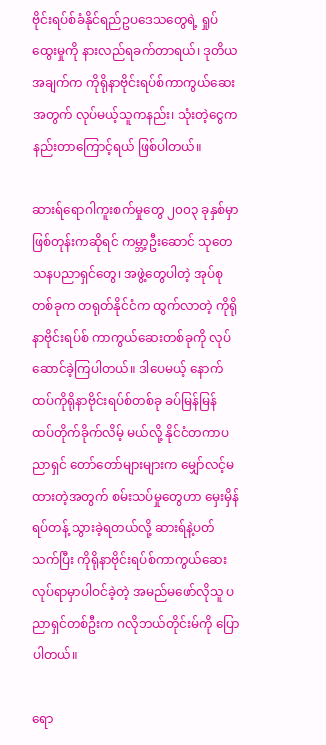ဗိုင်းရပ်စ်ခံနိုင်ရည်ဥပဒေသတွေရဲ့ ရှုပ်ထွေးမှုကို နားလည်ရခက်တာရယ်၊ ဒုတိယအချက်က ကိုရိုနာဗိုင်းရပ်စ်ကာကွယ်ဆေးအတွက် လုပ်မယ့်သူကနည်း၊ သုံးတဲ့ငွေက နည်းတာကြောင့်ရယ် ဖြစ်ပါတယ်။

ဆားရ်ရောဂါကူးစက်မှုတွေ ၂၀၀၃ ခုနှစ်မှာ ဖြစ်တုန်းကဆိုရင် ကမ္ဘာ့ဦးဆောင် သုတေသနပညာရှင်တွေ၊ အဖွဲ့တွေပါတဲ့ အုပ်စုတစ်ခုက တရုတ်နိုင်ငံက ထွက်လာတဲ့ ကိုရိုနာဗိုင်းရပ်စ် ကာကွယ်ဆေးတစ်ခုကို လုပ်ဆောင်ခဲ့ကြပါတယ်။ ဒါပေမယ့် နောက်ထပ်ကိုရိုနာဗိုင်းရပ်စ်တစ်ခု ခပ်မြန်မြန် ထပ်တိုက်ခိုက်လိမ့် မယ်လို့ နိုင်ငံတကာပညာရှင် တော်တော်များများက မျှော်လင့်မထားတဲ့အတွက် စမ်းသပ်မှုတွေဟာ မှေးမှိန်ရပ်တန့် သွားခဲ့ရတယ်လို့ ဆားရ်နဲ့ပတ်သက်ပြီး ကိုရိုနာဗိုင်းရပ်စ်ကာကွယ်ဆေးလုပ်ရာမှာပါဝင်ခဲ့တဲ့ အမည်မဖော်လိုသူ ပညာရှင်တစ်ဦးက ဂလိုဘယ်တိုင်းမ်ကို ပြောပါတယ်။

ရော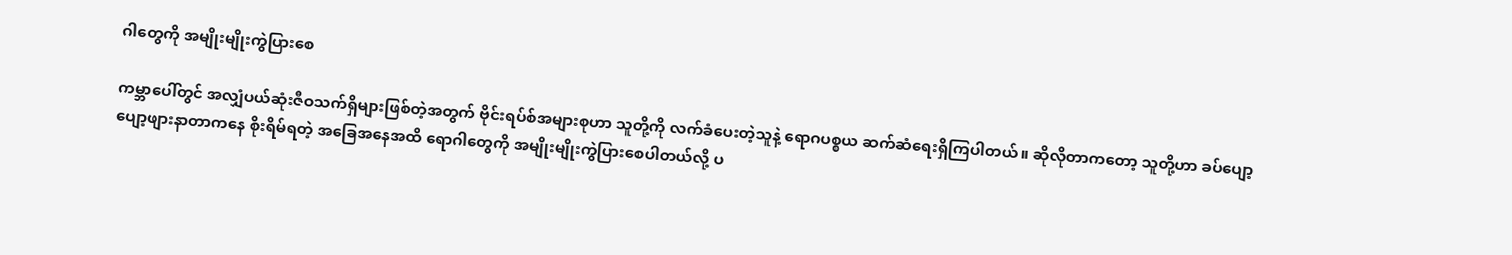ဂါတွေကို အမျိုးမျိုးကွဲပြားစေ

ကမ္ဘာပေါ်တွင် အလျှံပယ်ဆုံးဇီဝသက်ရှိများဖြစ်တဲ့အတွက် ဗိုင်းရပ်စ်အများစုဟာ သူတို့ကို လက်ခံပေးတဲ့သူနဲ့ ရောဂပစ္စယ ဆက်ဆံရေးရှိကြပါတယ်။ ဆိုလိုတာကတော့ သူတို့ဟာ ခပ်ပျော့ပျော့ဖျားနာတာကနေ စိုးရိမ်ရတဲ့ အခြေအနေအထိ ရောဂါတွေကို အမျိုးမျိုးကွဲပြားစေပါတယ်လို့ ပ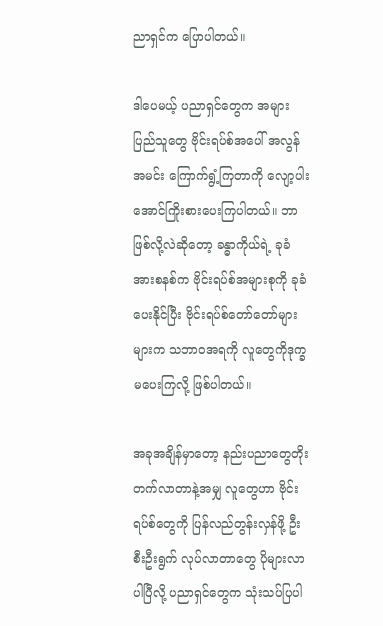ညာရှင်က ပြောပါတယ်။

ဒါပေမယ့် ပညာရှင်တွေက အများပြည်သူတွေ ဗိုင်းရပ်စ်အပေါ် အလွန်အမင်း ကြောက်ရွံ့ကြတာကို လျော့ပါးအောင်ကြိုးစားပေးကြပါတယ်။ ဘာဖြစ်လို့လဲဆိုတော့ ခန္ဓာကိုယ်ရဲ့ ခုခံအားစနစ်က ဗိုင်းရပ်စ်အများစုကို ခုခံပေးနိုင်ပြီး ဗိုင်းရပ်စ်တော်တော်များများက သဘာဝအရကို လူတွေကိုဒုက္ခမပေးကြလို့ ဖြစ်ပါတယ်။

အခုအချိန်မှာတော့ နည်းပညာတွေတိုးတက်လာတာနဲ့အမျှ လူတွေဟာ ဗိုင်းရပ်စ်တွေကို ပြန်လည်တွန်းလှန်ဖို့ ဦးစီးဦးရွက် လုပ်လာတာတွေ ပိုများလာ ပါပြီလို့ ပညာရှင်တွေက သုံးသပ်ပြပါ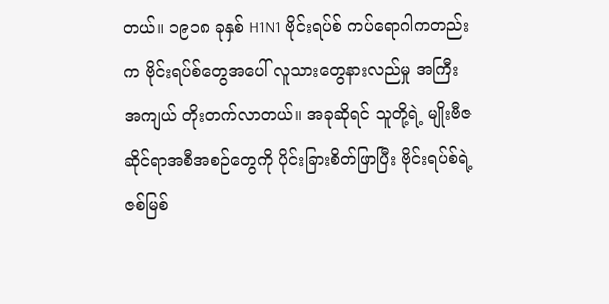တယ်။ ၁၉၁၈ ခုနှစ် H1N1 ဗိုင်းရပ်စ် ကပ်ရောဂါကတည်းက ဗိုင်းရပ်စ်တွေအပေါ် လူသားတွေနားလည်မှု အကြီးအကျယ် တိုးတက်လာတယ်။ အခုဆိုရင် သူတို့ရဲ့ မျိုးဗီဇဆိုင်ရာအစီအစဉ်တွေကို ပိုင်းခြားစိတ်ဖြာပြီး ဗိုင်းရပ်စ်ရဲ့ ဇစ်မြစ်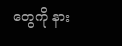တွေကို နား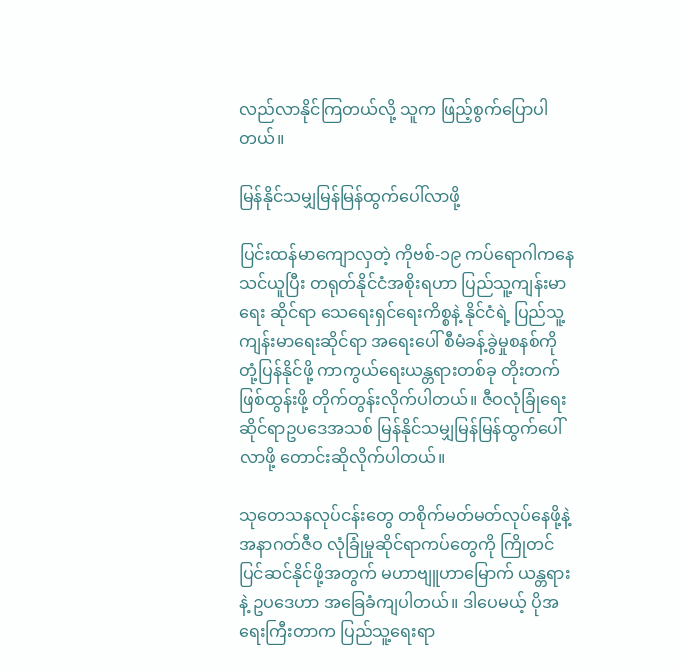လည်လာနိုင်ကြတယ်လို့ သူက ဖြည့်စွက်ပြောပါတယ်။

မြန်နိုင်သမျှမြန်မြန်ထွက်ပေါ်လာဖို့

ပြင်းထန်မာကျောလှတဲ့ ကိုဗစ်-၁၉ ကပ်ရောဂါကနေသင်ယူပြီး တရုတ်နိုင်ငံအစိုးရဟာ ပြည်သူ့ကျန်းမာရေး ဆိုင်ရာ သေရေးရှင်ရေးကိစ္စနဲ့ နိုင်ငံရဲ့ ပြည်သူ့ကျန်းမာရေးဆိုင်ရာ အရေးပေါ် စီမံခန့်ခွဲမှုစနစ်ကို တုံ့ပြန်နိုင်ဖို့ ကာကွယ်ရေးယန္တရားတစ်ခု တိုးတက်ဖြစ်ထွန်းဖို့ တိုက်တွန်းလိုက်ပါတယ်။ ဇီဝလုံခြုံရေးဆိုင်ရာဥပဒေအသစ် မြန်နိုင်သမျှမြန်မြန်ထွက်ပေါ်လာဖို့ တောင်းဆိုလိုက်ပါတယ်။

သုတေသနလုပ်ငန်းတွေ တစိုက်မတ်မတ်လုပ်နေဖို့နဲ့ အနာဂတ်ဇီဝ လုံခြုံမှုဆိုင်ရာကပ်တွေကို ကြိုတင်ပြင်ဆင်နိုင်ဖို့အတွက် မဟာဗျူဟာမြောက် ယန္တရားနဲ့ ဥပဒေဟာ အခြေခံကျပါတယ်။ ဒါပေမယ့် ပိုအရေးကြီးတာက ပြည်သူ့ရေးရာ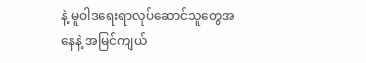နဲ့ မူဝါဒရေးရာလုပ်ဆောင်သူတွေအနေနဲ့ အမြင်ကျယ်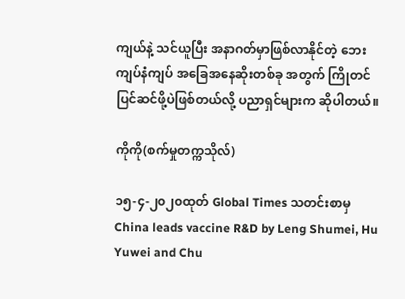ကျယ်နဲ့ သင်ယူပြီး အနာဂတ်မှာဖြစ်လာနိုင်တဲ့ ဘေးကျပ်နံကျပ် အခြေအနေဆိုးတစ်ခု အတွက် ကြိုတင်ပြင်ဆင်ဖို့ပဲဖြစ်တယ်လို့ ပညာရှင်များက ဆိုပါတယ်။

ကိုကို(စက်မှုတက္ကသိုလ်)

၁၅-၄-၂၀၂၀ထုတ် Global Times သတင်းစာမှ China leads vaccine R&D by Leng Shumei, Hu Yuwei and Chu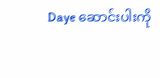Daye ဆောင်းပါးကို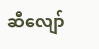ဆီလျော်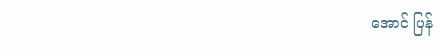အောင် ပြန်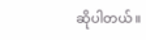ဆိုပါတယ်။